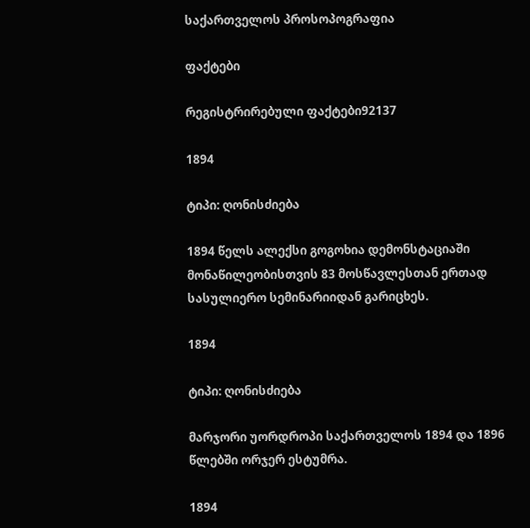საქართველოს პროსოპოგრაფია

ფაქტები

რეგისტრირებული ფაქტები92137

1894

ტიპი: ღონისძიება

1894 წელს ალექსი გოგოხია დემონსტაციაში მონაწილეობისთვის 83 მოსწავლესთან ერთად სასულიერო სემინარიიდან გარიცხეს.

1894

ტიპი: ღონისძიება

მარჯორი უორდროპი საქართველოს 1894 და 1896 წლებში ორჯერ ესტუმრა.

1894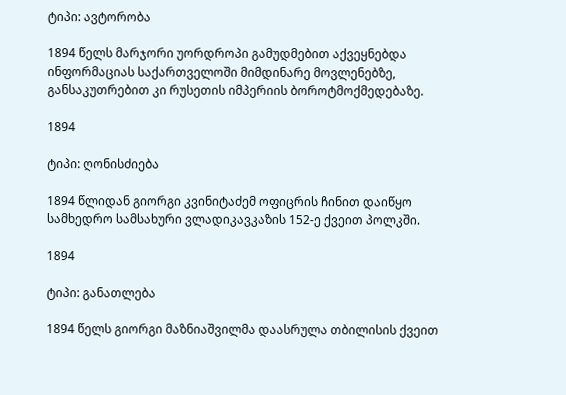ტიპი: ავტორობა

1894 წელს მარჯორი უორდროპი გამუდმებით აქვეყნებდა ინფორმაციას საქართველოში მიმდინარე მოვლენებზე, განსაკუთრებით კი რუსეთის იმპერიის ბოროტმოქმედებაზე.

1894

ტიპი: ღონისძიება

1894 წლიდან გიორგი კვინიტაძემ ოფიცრის ჩინით დაიწყო სამხედრო სამსახური ვლადიკავკაზის 152-ე ქვეით პოლკში.

1894

ტიპი: განათლება

1894 წელს გიორგი მაზნიაშვილმა დაასრულა თბილისის ქვეით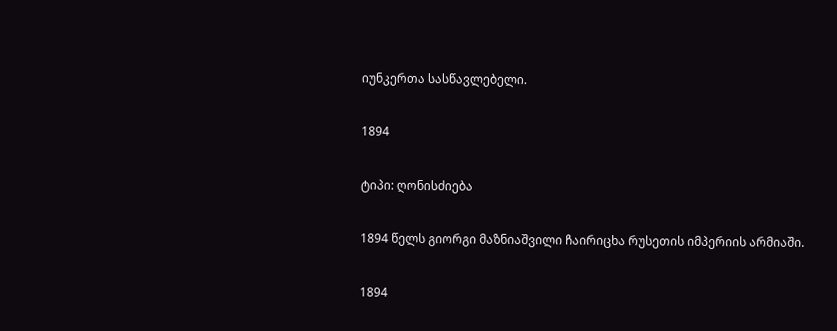იუნკერთა სასწავლებელი.

1894

ტიპი: ღონისძიება

1894 წელს გიორგი მაზნიაშვილი ჩაირიცხა რუსეთის იმპერიის არმიაში.

1894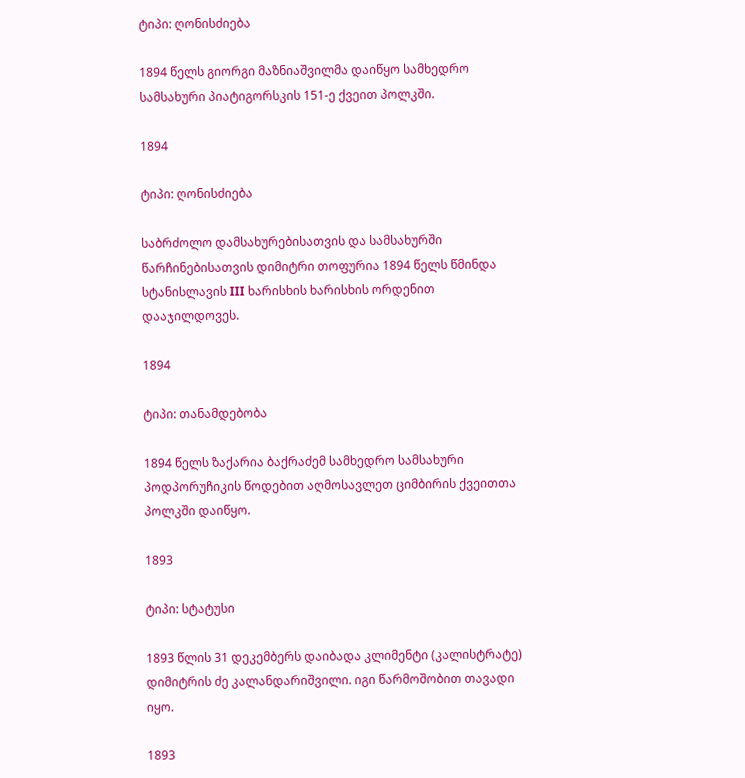ტიპი: ღონისძიება

1894 წელს გიორგი მაზნიაშვილმა დაიწყო სამხედრო სამსახური პიატიგორსკის 151-ე ქვეით პოლკში.

1894

ტიპი: ღონისძიება

საბრძოლო დამსახურებისათვის და სამსახურში წარჩინებისათვის დიმიტრი თოფურია 1894 წელს წმინდა სტანისლავის III ხარისხის ხარისხის ორდენით დააჯილდოვეს.

1894

ტიპი: თანამდებობა

1894 წელს ზაქარია ბაქრაძემ სამხედრო სამსახური პოდპორუჩიკის წოდებით აღმოსავლეთ ციმბირის ქვეითთა პოლკში დაიწყო.

1893

ტიპი: სტატუსი

1893 წლის 31 დეკემბერს დაიბადა კლიმენტი (კალისტრატე) დიმიტრის ძე კალანდარიშვილი. იგი წარმოშობით თავადი იყო.

1893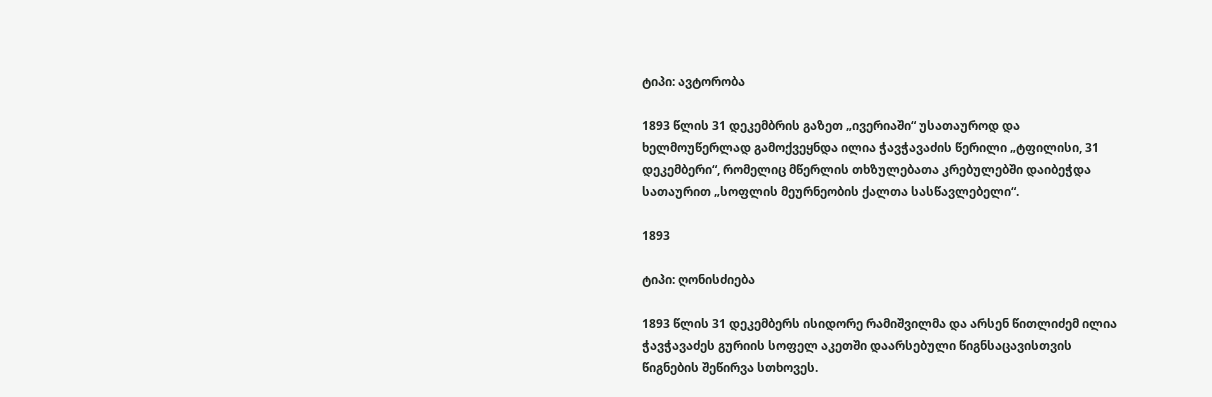ტიპი: ავტორობა

1893 წლის 31 დეკემბრის გაზეთ „ივერიაში“ უსათაუროდ და ხელმოუწერლად გამოქვეყნდა ილია ჭავჭავაძის წერილი „ტფილისი, 31 დეკემბერი“, რომელიც მწერლის თხზულებათა კრებულებში დაიბეჭდა სათაურით „სოფლის მეურნეობის ქალთა სასწავლებელი“.

1893

ტიპი: ღონისძიება

1893 წლის 31 დეკემბერს ისიდორე რამიშვილმა და არსენ წითლიძემ ილია ჭავჭავაძეს გურიის სოფელ აკეთში დაარსებული წიგნსაცავისთვის წიგნების შეწირვა სთხოვეს.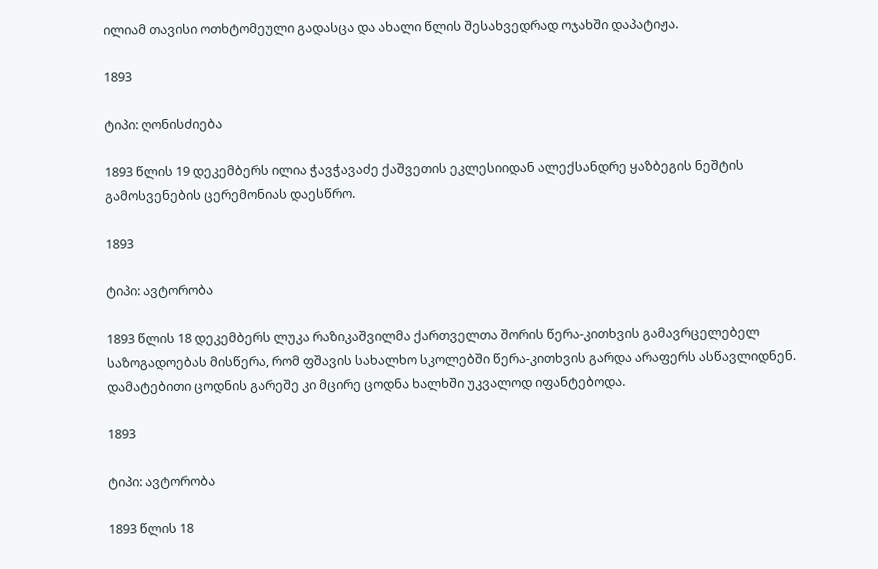ილიამ თავისი ოთხტომეული გადასცა და ახალი წლის შესახვედრად ოჯახში დაპატიჟა.

1893

ტიპი: ღონისძიება

1893 წლის 19 დეკემბერს ილია ჭავჭავაძე ქაშვეთის ეკლესიიდან ალექსანდრე ყაზბეგის ნეშტის გამოსვენების ცერემონიას დაესწრო.

1893

ტიპი: ავტორობა

1893 წლის 18 დეკემბერს ლუკა რაზიკაშვილმა ქართველთა შორის წერა-კითხვის გამავრცელებელ საზოგადოებას მისწერა, რომ ფშავის სახალხო სკოლებში წერა-კითხვის გარდა არაფერს ასწავლიდნენ. დამატებითი ცოდნის გარეშე კი მცირე ცოდნა ხალხში უკვალოდ იფანტებოდა.

1893

ტიპი: ავტორობა

1893 წლის 18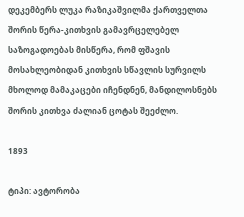დეკემბერს ლუკა რაზიკაშვილმა ქართველთა შორის წერა-კითხვის გამავრცელებელ საზოგადოებას მისწერა, რომ ფშავის მოსახლეობიდან კითხვის სწავლის სურვილს მხოლოდ მამაკაცები იჩენდნენ, მანდილოსნებს შორის კითხვა ძალიან ცოტას შეეძლო.

1893

ტიპი: ავტორობა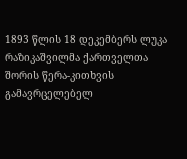1893 წლის 18 დეკემბერს ლუკა რაზიკაშვილმა ქართველთა შორის წერა-კითხვის გამავრცელებელ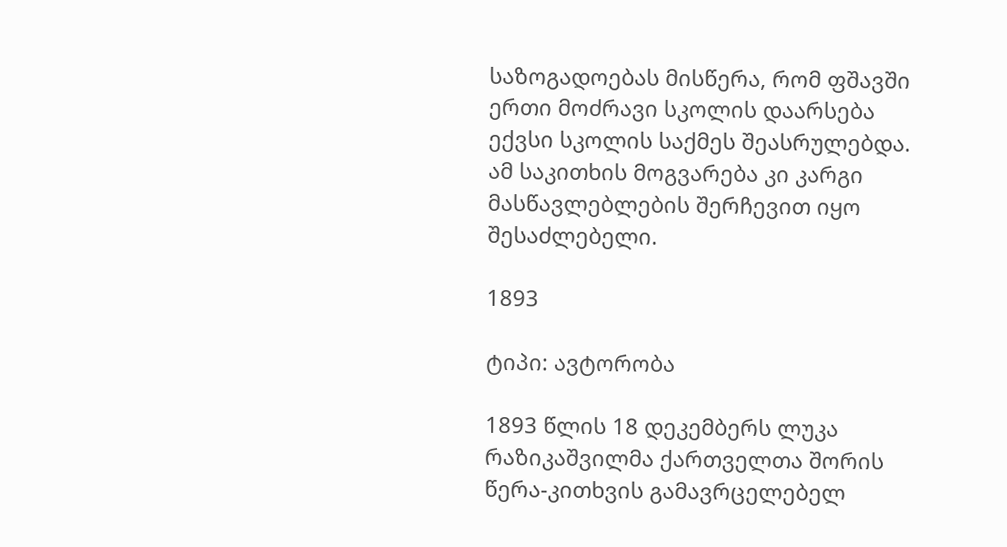საზოგადოებას მისწერა, რომ ფშავში ერთი მოძრავი სკოლის დაარსება ექვსი სკოლის საქმეს შეასრულებდა. ამ საკითხის მოგვარება კი კარგი მასწავლებლების შერჩევით იყო შესაძლებელი.

1893

ტიპი: ავტორობა

1893 წლის 18 დეკემბერს ლუკა რაზიკაშვილმა ქართველთა შორის წერა-კითხვის გამავრცელებელ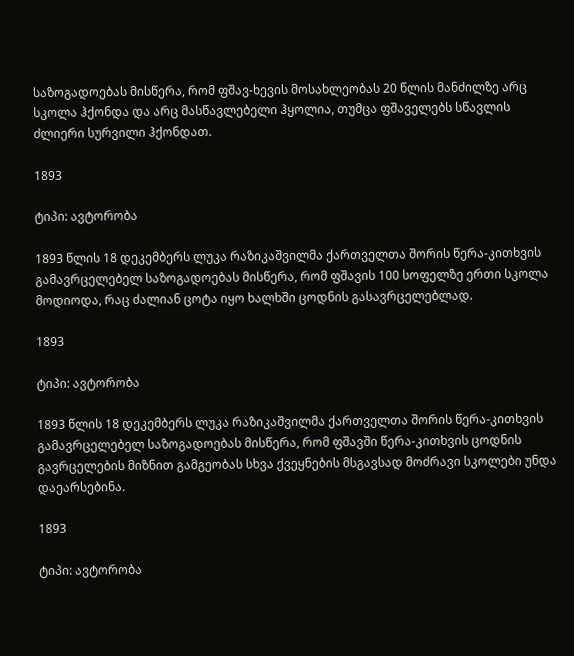საზოგადოებას მისწერა, რომ ფშავ-ხევის მოსახლეობას 20 წლის მანძილზე არც სკოლა ჰქონდა და არც მასწავლებელი ჰყოლია, თუმცა ფშაველებს სწავლის ძლიერი სურვილი ჰქონდათ.

1893

ტიპი: ავტორობა

1893 წლის 18 დეკემბერს ლუკა რაზიკაშვილმა ქართველთა შორის წერა-კითხვის გამავრცელებელ საზოგადოებას მისწერა, რომ ფშავის 100 სოფელზე ერთი სკოლა მოდიოდა, რაც ძალიან ცოტა იყო ხალხში ცოდნის გასავრცელებლად.

1893

ტიპი: ავტორობა

1893 წლის 18 დეკემბერს ლუკა რაზიკაშვილმა ქართველთა შორის წერა-კითხვის გამავრცელებელ საზოგადოებას მისწერა, რომ ფშავში წერა-კითხვის ცოდნის გავრცელების მიზნით გამგეობას სხვა ქვეყნების მსგავსად მოძრავი სკოლები უნდა დაეარსებინა.

1893

ტიპი: ავტორობა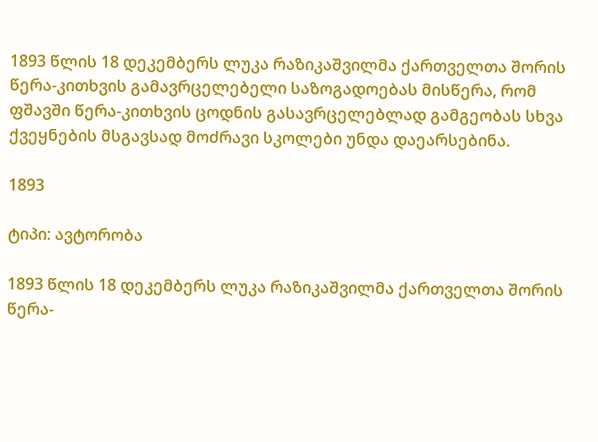1893 წლის 18 დეკემბერს ლუკა რაზიკაშვილმა ქართველთა შორის წერა-კითხვის გამავრცელებელი საზოგადოებას მისწერა, რომ ფშავში წერა-კითხვის ცოდნის გასავრცელებლად გამგეობას სხვა ქვეყნების მსგავსად მოძრავი სკოლები უნდა დაეარსებინა.

1893

ტიპი: ავტორობა

1893 წლის 18 დეკემბერს ლუკა რაზიკაშვილმა ქართველთა შორის წერა-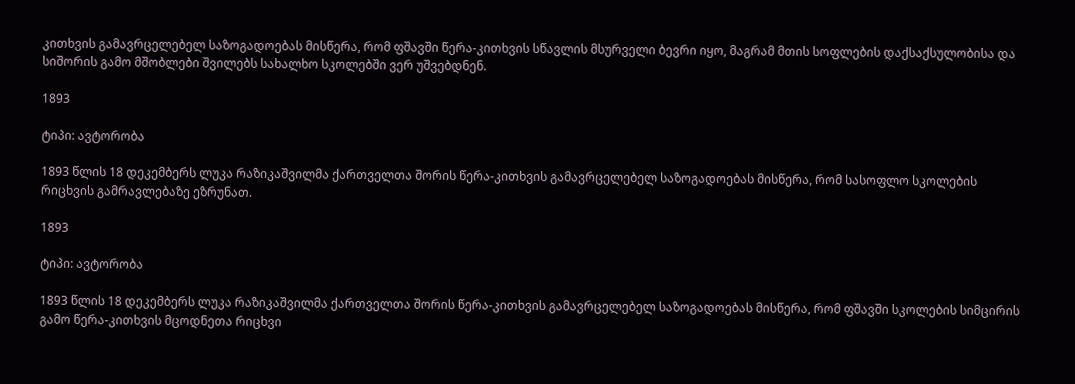კითხვის გამავრცელებელ საზოგადოებას მისწერა, რომ ფშავში წერა-კითხვის სწავლის მსურველი ბევრი იყო, მაგრამ მთის სოფლების დაქსაქსულობისა და სიშორის გამო მშობლები შვილებს სახალხო სკოლებში ვერ უშვებდნენ.

1893

ტიპი: ავტორობა

1893 წლის 18 დეკემბერს ლუკა რაზიკაშვილმა ქართველთა შორის წერა-კითხვის გამავრცელებელ საზოგადოებას მისწერა, რომ სასოფლო სკოლების რიცხვის გამრავლებაზე ეზრუნათ.

1893

ტიპი: ავტორობა

1893 წლის 18 დეკემბერს ლუკა რაზიკაშვილმა ქართველთა შორის წერა-კითხვის გამავრცელებელ საზოგადოებას მისწერა, რომ ფშავში სკოლების სიმცირის გამო წერა-კითხვის მცოდნეთა რიცხვი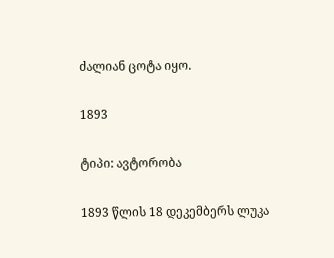ძალიან ცოტა იყო.

1893

ტიპი: ავტორობა

1893 წლის 18 დეკემბერს ლუკა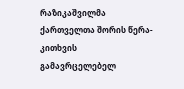რაზიკაშვილმა ქართველთა შორის წერა-კითხვის გამავრცელებელ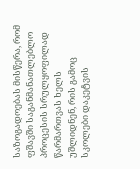საზოგადოებას მისწერა, რომ ფშავში საგანმანათლებლო პროცესის სრულყოფილად წარმართვას ხელს უშლიდნენ, რის გამოც სკოლები დაკეტვის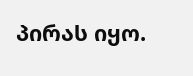პირას იყო.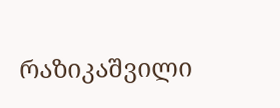რაზიკაშვილი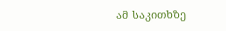ამ საკითხზე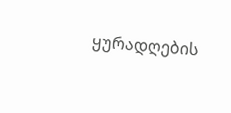ყურადღების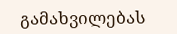გამახვილებას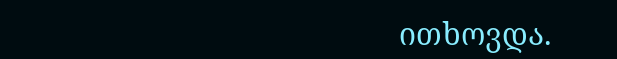ითხოვდა.